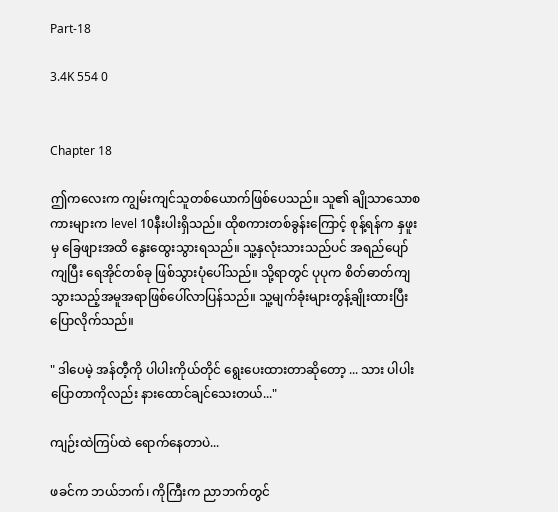Part-18

3.4K 554 0


Chapter 18

ဤကလေးက ကျွမ်းကျင်သူတစ်ယောက်ဖြစ်ပေသည်။ သူ၏ ချိုသာသောစကားများက level 10နီးပါးရှိသည်။ ထိုစကားတစ်ခွန်းကြောင့် စုန့်ရန်က နှဖူးမှ ခြေဖျားအထိ နွေးထွေးသွားရသည်။ သူ့နှလုံးသားသည်ပင် အရည်ပျော်ကျပြီး ရေအိုင်တစ်ခု ဖြစ်သွားပုံပေါ်သည်။ သို့ရာတွင် ပုပုက စိတ်ဓာတ်ကျသွားသည့်အမူအရာဖြစ်ပေါ်လာပြန်သည်။ သူ့မျက်ခုံးများတွန့်ချိုးထားပြီး ပြောလိုက်သည်။

" ဒါပေမဲ့ အန်တီ့ကို ပါပါးကိုယ်တိုင် ရွေးပေးထားတာဆိုတော့ ... သား ပါပါးပြောတာကိုလည်း နားထောင်ချင်သေးတယ်..."

ကျဉ်းထဲကြပ်ထဲ ရောက်နေတာပဲ...

ဖခင်က ဘယ်ဘက်၊ ကိုကြီးက ညာဘက်တွင်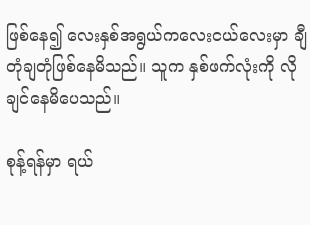ဖြစ်နေ၍ လေးနှစ်အရွယ်ကလေးငယ်လေးမှာ ချီတုံချတုံဖြစ်နေမိသည်။ သူက နှစ်ဖက်လုံးကို လိုချင်နေမိပေသည်။

စုန့်ရန်မှာ ရယ်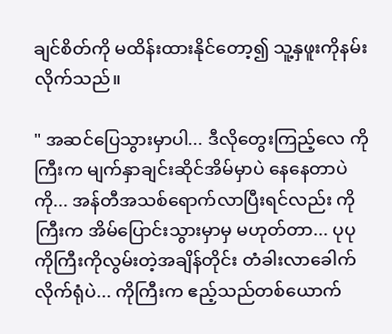ချင်စိတ်ကို မထိန်းထားနိုင်တော့‌၍ သူ့နှဖူးကိုနမ်းလိုက်သည်။

" အဆင်ပြေသွားမှာပါ... ဒီလိုတွေးကြည့်လေ ကိုကြီးက မျက်နှာချင်းဆိုင်အိမ်မှာပဲ နေနေတာပဲကို... အန်တီအသစ်ရောက်လာပြီးရင်လည်း ကိုကြီးက အိမ်ပြောင်းသွားမှာမှ မဟုတ်တာ... ပုပု ကိုကြီးကိုလွမ်းတဲ့အချိန်တိုင်း တံခါးလာခေါက်လိုက်ရုံပဲ... ကိုကြီးက ဧည့်သည်တစ်ယောက်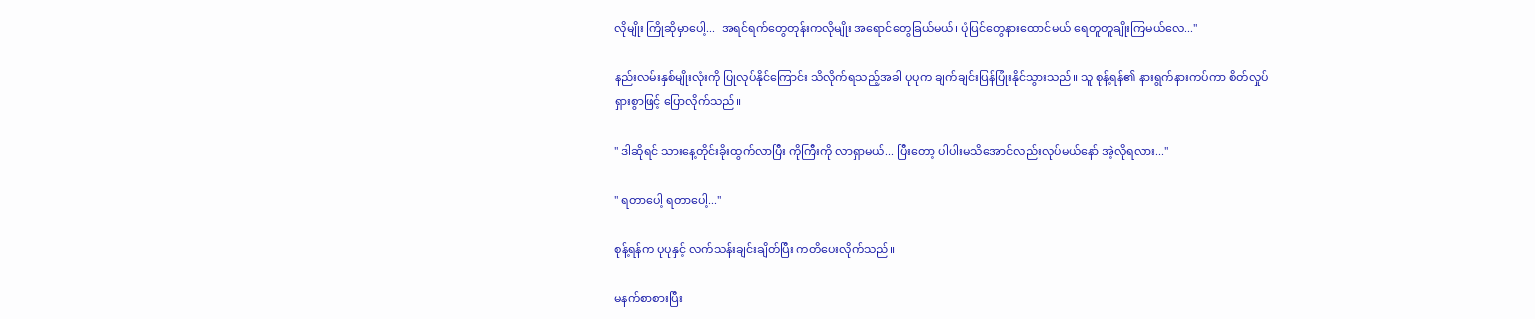လိုမျိုး ကြိုဆိုမှာပေါ့...  အရင်ရက်တွေတုန်းကလိုမျိုး အရောင်တွေခြယ်မယ်၊ ပုံပြင်တွေနားထောင်မယ် ရေတူတူချိုးကြမယ်လေ..."

နည်းလမ်းနှစ်မျိုးလုံးကို ပြုလုပ်နိုင်ကြောင်း သိလိုက်ရသည့်အခါ ပုပုက ချက်ချင်းပြန်ပြုံးနိုင်သွားသည်။ သူ စုန့်ရန်၏ နားရွက်နားကပ်ကာ စိတ်လှုပ်ရှားစွာဖြင့် ပြောလိုက်သည်။

" ဒါဆိုရင် သားနေ့တိုင်းခိုးထွက်လာပြီး ကိုကြီးကို လာရှာမယ်... ပြီးတော့ ပါပါးမသိအောင်လည်းလုပ်မယ်နော် အဲ့လိုရလား..."

" ရတာပေါ့ ရတာပေါ့..."

စုန့်ရန်က ပုပုနှင့် လက်သန်းချင်းချိတ်ပြီး ကတိပေးလိုက်သည်။

မနက်စာစားပြီး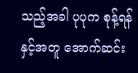သည့်အခါ ပုပုက စုန့်ရန်နှင့်အတူ အောက်ဆင်း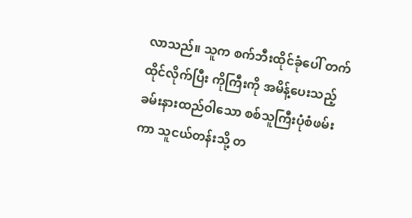လာသည်။ သူက စက်ဘီးထိုင်ခုံပေါ် တက်ထိုင်လိုက်ပြီး ကိုကြီးကို အမိန့်ပေးသည့် ခမ်းနားထည်ဝါသော စစ်သူကြီးပုံစံဖမ်းကာ သူငယ်တန်းသို့ တ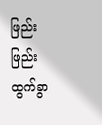ဖြည်းဖြည်းထွက်ခွာ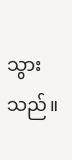သွားသည်။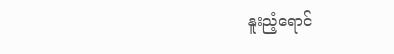နူးညံ့ရောင်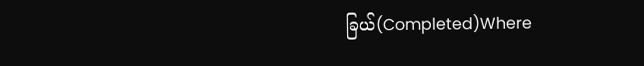ခြယ်(Completed)Where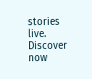stories live. Discover now